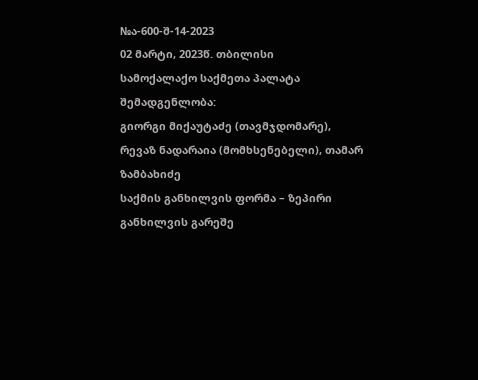№ა-600-შ-14-2023
02 მარტი, 2023წ. თბილისი
სამოქალაქო საქმეთა პალატა
შემადგენლობა:
გიორგი მიქაუტაძე (თავმჯდომარე),
რევაზ ნადარაია (მომხსენებელი), თამარ ზამბახიძე
საქმის განხილვის ფორმა – ზეპირი განხილვის გარეშე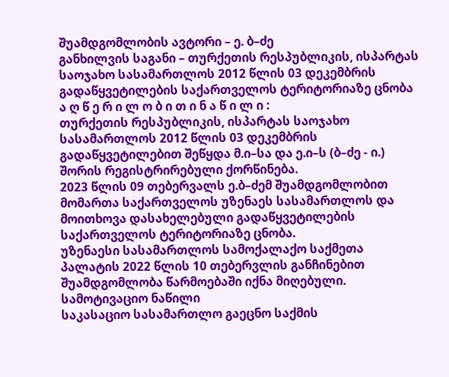შუამდგომლობის ავტორი – ე. ბ–ძე
განხილვის საგანი – თურქეთის რესპუბლიკის, ისპარტას საოჯახო სასამართლოს 2012 წლის 03 დეკემბრის გადაწყვეტილების საქართველოს ტერიტორიაზე ცნობა
ა ღ წ ე რ ი ლ ო ბ ი თ ი ნ ა წ ი ლ ი :
თურქეთის რესპუბლიკის, ისპარტას საოჯახო სასამართლოს 2012 წლის 03 დეკემბრის გადაწყვეტილებით შეწყდა მ.ი–სა და ე.ი–ს (ბ–ძე - ი.) შორის რეგისტრირებული ქორწინება.
2023 წლის 09 თებერვალს ე.ბ–ძემ შუამდგომლობით მომართა საქართველოს უზენაეს სასამართლოს და მოითხოვა დასახელებული გადაწყვეტილების საქართველოს ტერიტორიაზე ცნობა.
უზენაესი სასამართლოს სამოქალაქო საქმეთა პალატის 2022 წლის 10 თებერვლის განჩინებით შუამდგომლობა წარმოებაში იქნა მიღებული.
სამოტივაციო ნაწილი
საკასაციო სასამართლო გაეცნო საქმის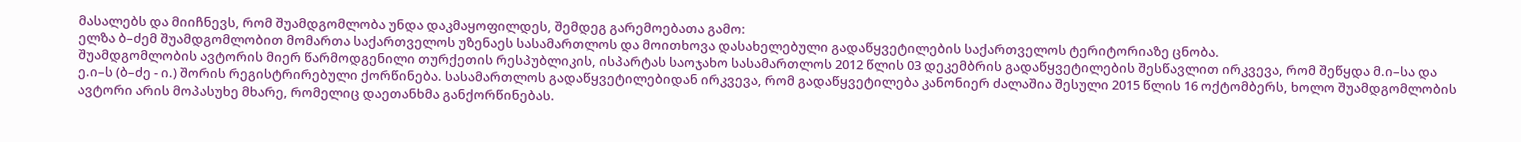მასალებს და მიიჩნევს, რომ შუამდგომლობა უნდა დაკმაყოფილდეს, შემდეგ გარემოებათა გამო:
ელზა ბ–ძემ შუამდგომლობით მომართა საქართველოს უზენაეს სასამართლოს და მოითხოვა დასახელებული გადაწყვეტილების საქართველოს ტერიტორიაზე ცნობა.
შუამდგომლობის ავტორის მიერ წარმოდგენილი თურქეთის რესპუბლიკის, ისპარტას საოჯახო სასამართლოს 2012 წლის 03 დეკემბრის გადაწყვეტილების შესწავლით ირკვევა, რომ შეწყდა მ.ი–სა და ე.ი–ს (ბ–ძე - ი.) შორის რეგისტრირებული ქორწინება. სასამართლოს გადაწყვეტილებიდან ირკვევა, რომ გადაწყვეტილება კანონიერ ძალაშია შესული 2015 წლის 16 ოქტომბერს, ხოლო შუამდგომლობის ავტორი არის მოპასუხე მხარე, რომელიც დაეთანხმა განქორწინებას.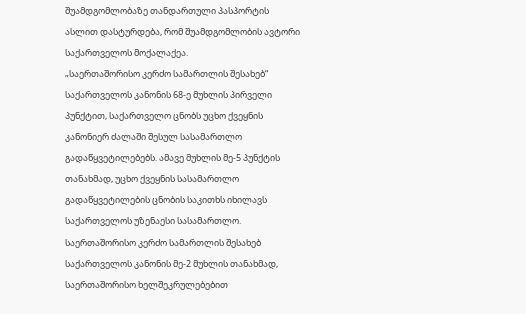შუამდგომლობაზე თანდართული პასპორტის ასლით დასტურდება, რომ შუამდგომლობის ავტორი საქართველოს მოქალაქეა.
„საერთაშორისო კერძო სამართლის შესახებ“ საქართველოს კანონის 68-ე მუხლის პირველი პუნქტით, საქართველო ცნობს უცხო ქვეყნის კანონიერ ძალაში შესულ სასამართლო გადაწყვეტილებებს. ამავე მუხლის მე-5 პუნქტის თანახმად, უცხო ქვეყნის სასამართლო გადაწყვეტილების ცნობის საკითხს იხილავს საქართველოს უზენაესი სასამართლო.
საერთაშორისო კერძო სამართლის შესახებ საქართველოს კანონის მე-2 მუხლის თანახმად, საერთაშორისო ხელშეკრულებებით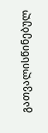გათვალისწინებულ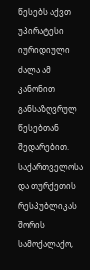წესებს აქვთ უპირატესი იურიდიული ძალა ამ კანონით განსაზღვრულ წესებთან შედარებით.
საქართველოსა და თურქეთის რესპუბლიკას შორის სამოქალაქო,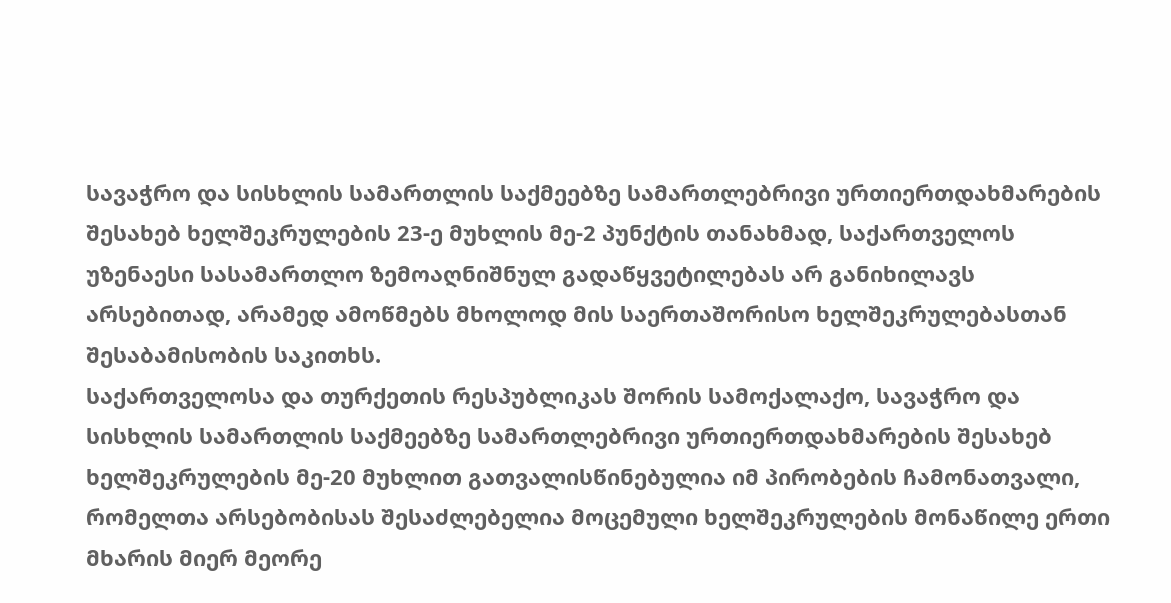სავაჭრო და სისხლის სამართლის საქმეებზე სამართლებრივი ურთიერთდახმარების შესახებ ხელშეკრულების 23-ე მუხლის მე-2 პუნქტის თანახმად, საქართველოს უზენაესი სასამართლო ზემოაღნიშნულ გადაწყვეტილებას არ განიხილავს არსებითად, არამედ ამოწმებს მხოლოდ მის საერთაშორისო ხელშეკრულებასთან შესაბამისობის საკითხს.
საქართველოსა და თურქეთის რესპუბლიკას შორის სამოქალაქო, სავაჭრო და სისხლის სამართლის საქმეებზე სამართლებრივი ურთიერთდახმარების შესახებ ხელშეკრულების მე-20 მუხლით გათვალისწინებულია იმ პირობების ჩამონათვალი, რომელთა არსებობისას შესაძლებელია მოცემული ხელშეკრულების მონაწილე ერთი მხარის მიერ მეორე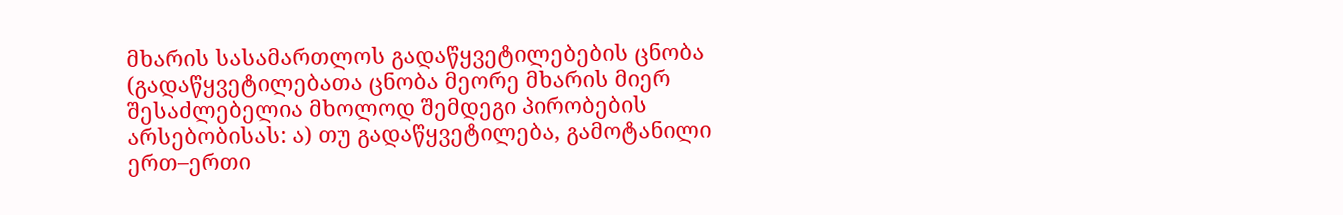მხარის სასამართლოს გადაწყვეტილებების ცნობა (გადაწყვეტილებათა ცნობა მეორე მხარის მიერ შესაძლებელია მხოლოდ შემდეგი პირობების არსებობისას: ა) თუ გადაწყვეტილება, გამოტანილი ერთ–ერთი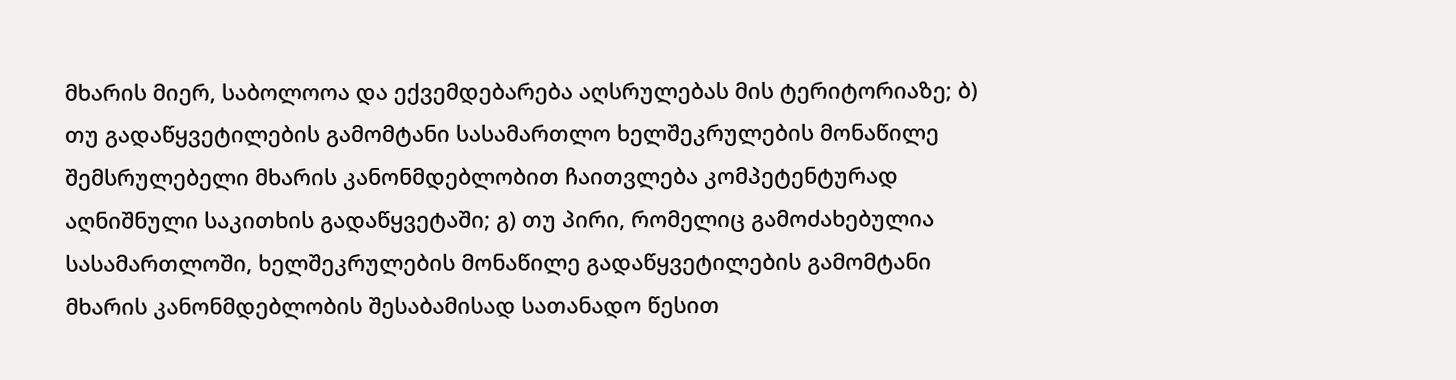მხარის მიერ, საბოლოოა და ექვემდებარება აღსრულებას მის ტერიტორიაზე; ბ) თუ გადაწყვეტილების გამომტანი სასამართლო ხელშეკრულების მონაწილე შემსრულებელი მხარის კანონმდებლობით ჩაითვლება კომპეტენტურად აღნიშნული საკითხის გადაწყვეტაში; გ) თუ პირი, რომელიც გამოძახებულია სასამართლოში, ხელშეკრულების მონაწილე გადაწყვეტილების გამომტანი მხარის კანონმდებლობის შესაბამისად სათანადო წესით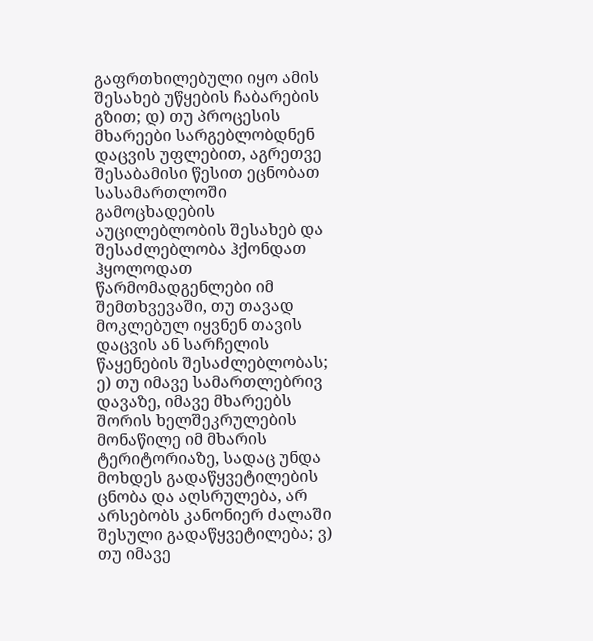გაფრთხილებული იყო ამის შესახებ უწყების ჩაბარების გზით; დ) თუ პროცესის მხარეები სარგებლობდნენ დაცვის უფლებით, აგრეთვე შესაბამისი წესით ეცნობათ სასამართლოში გამოცხადების აუცილებლობის შესახებ და შესაძლებლობა ჰქონდათ ჰყოლოდათ წარმომადგენლები იმ შემთხვევაში, თუ თავად მოკლებულ იყვნენ თავის დაცვის ან სარჩელის წაყენების შესაძლებლობას; ე) თუ იმავე სამართლებრივ დავაზე, იმავე მხარეებს შორის ხელშეკრულების მონაწილე იმ მხარის ტერიტორიაზე, სადაც უნდა მოხდეს გადაწყვეტილების ცნობა და აღსრულება, არ არსებობს კანონიერ ძალაში შესული გადაწყვეტილება; ვ) თუ იმავე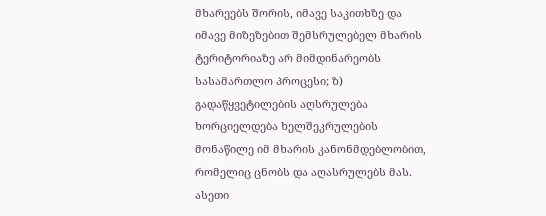მხარეებს შორის, იმავე საკითხზე და იმავე მიზეზებით შემსრულებელ მხარის ტერიტორიაზე არ მიმდინარეობს სასამართლო პროცესი; ზ) გადაწყვეტილების აღსრულება ხორციელდება ხელშეკრულების მონაწილე იმ მხარის კანონმდებლობით, რომელიც ცნობს და აღასრულებს მას. ასეთი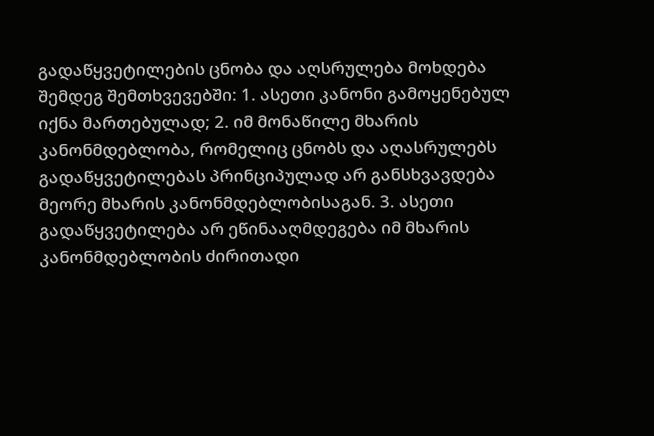გადაწყვეტილების ცნობა და აღსრულება მოხდება შემდეგ შემთხვევებში: 1. ასეთი კანონი გამოყენებულ იქნა მართებულად; 2. იმ მონაწილე მხარის კანონმდებლობა, რომელიც ცნობს და აღასრულებს გადაწყვეტილებას პრინციპულად არ განსხვავდება მეორე მხარის კანონმდებლობისაგან. 3. ასეთი გადაწყვეტილება არ ეწინააღმდეგება იმ მხარის კანონმდებლობის ძირითადი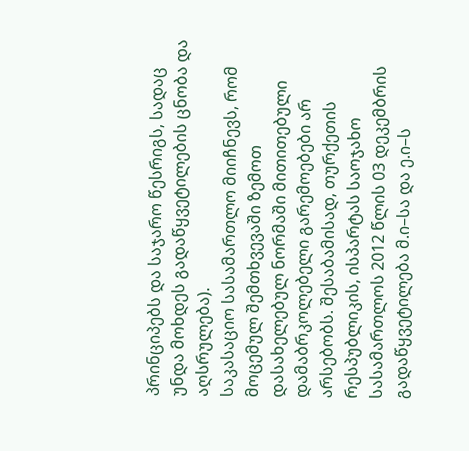პრინციპებს და საჯარო წესრიგს, სადაც უნდა მოხდეს გადაწყვეტილების ცნობა და აღსრულება).
საკასაციო სასამართლო მიიჩნევს, რომ მოცემულ შემთხვევაში ზემოთ დასახელებულ ნორმაში მითითებული დამაბრკოლებელი გარემოებები არ არსებობს. შესაბამისად, თურქეთის რესპუბლიკის, ისპარტას საოჯახო სასამართლოს 2012 წლის 03 დეკემბრის გადაწყვეტილება მ.ი–სა და ე.ი–ს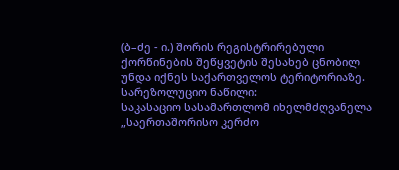(ბ–ძე - ი.) შორის რეგისტრირებული ქორწინების შეწყვეტის შესახებ ცნობილ უნდა იქნეს საქართველოს ტერიტორიაზე.
სარეზოლუციო ნაწილი:
საკასაციო სასამართლომ იხელმძღვანელა „საერთაშორისო კერძო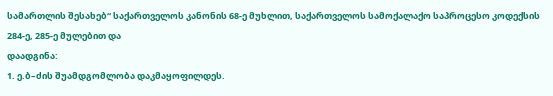სამართლის შესახებ“ საქართველოს კანონის 68-ე მუხლით, საქართველოს სამოქალაქო საპროცესო კოდექსის 284-ე, 285-ე მულებით და
დაადგინა:
1. ე.ბ–ძის შუამდგომლობა დაკმაყოფილდეს.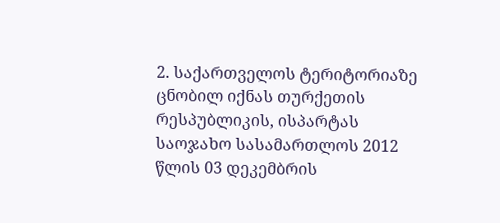2. საქართველოს ტერიტორიაზე ცნობილ იქნას თურქეთის რესპუბლიკის, ისპარტას საოჯახო სასამართლოს 2012 წლის 03 დეკემბრის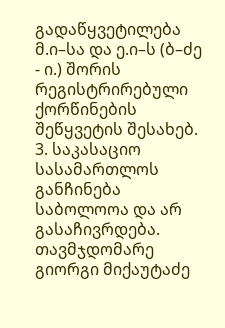გადაწყვეტილება მ.ი–სა და ე.ი–ს (ბ–ძე - ი.) შორის რეგისტრირებული ქორწინების შეწყვეტის შესახებ.
3. საკასაციო სასამართლოს განჩინება საბოლოოა და არ გასაჩივრდება.
თავმჯდომარე გიორგი მიქაუტაძე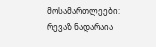მოსამართლეები: რევაზ ნადარაია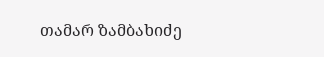თამარ ზამბახიძე